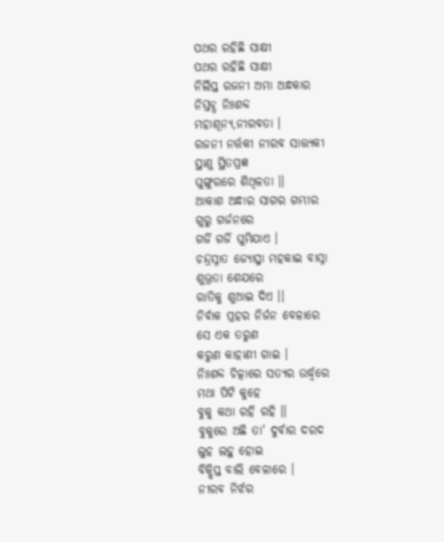ପଥର ରହିଛି ସାକ୍ଷୀ
ପଥର ରହିଛି ସାକ୍ଷୀ
ନିର୍ଲିପ୍ତ ରଜନୀ ଅମା ଅନ୍ଧକାର
ନିସ୍ତବ୍ଧ ନିଃଶବ୍ଦ
ମହାଶୂନ୍ୟ,ନୀରବତା ।
ରଜନୀ ନର୍ତ୍ତକୀ ନୀରବ ସାତ୍ତ୍ୟକୀ
ସ୍ଥାଣୁ ସ୍ଥିତପ୍ରଜ୍ଞ
ଘୁଙ୍ଗୁରରେ ଶିଥିଳତା ।।
ଆକାଶ ଅନ୍ଧାର ସାଗର ଗମ୍ଭୀର
ଗୁରୁ ଗର୍ଜନରେ
ଗର୍ଜି ଗର୍ଜି ଘୁମିଯାଏ ।
ଚନ୍ଦ୍ରସ୍ନାତ ଜ୍ୟୋତ୍ସ୍ନା ମହକାଇ ବାସ୍ନା
ଶୁଭ୍ରତା ଶେଯରେ
ରାତିକୁ ଶୁଆଇ ଦିଏ ।।
ନିର୍ବାକ ପ୍ରହର ନିର୍ଜନ ବେଳାରେ
ସେ ଏକ ତରୁଣ
କରୁଣ କାହାଣୀ ଗାଇ ।
ନିଃଶବ୍ଦ ଚିତ୍କାରେ ସତ୍ୟର ଉର୍ଦ୍ଧ୍ବରେ
ମଥା ପିଟି କୁହେ
ବୁକୁ କଥା ରହି ରହି ।।
ବୁକୁରେ ଅଛି ତା' ଦୁର୍ବାର ଦରଦ
ଲୁହ ଲହୁ ହୋଇ
ବିକ୍ଷିପ୍ତ ବାଲି ବେଳାରେ ।
ନୀରବ ନିର୍ଝର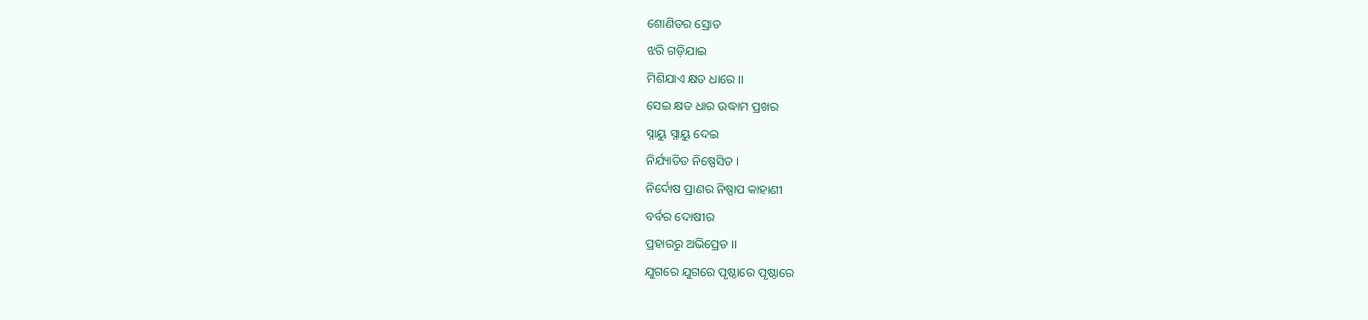ଶୋଣିତର ସ୍ରୋତ
ଝରି ଗଡ଼ିଯାଇ
ମିଶିଯାଏ କ୍ଷତ ଧାରେ ।।
ସେଇ କ୍ଷତ ଧାର ଉଦ୍ଧାମ ପ୍ରଖର
ସ୍ନାୟୁ ସ୍ନାୟୁ ଦେଇ
ନିର୍ଯ୍ୟାତିତ ନିଷ୍ପେସିତ ।
ନିର୍ଦୋଷ ପ୍ରାଣର ନିଷ୍ପାପ କାହାଣୀ
ବର୍ବର ଦୋଷୀର
ପ୍ରହାରରୁ ଅଭିପ୍ରେତ ।।
ଯୁଗରେ ଯୁଗରେ ପୃଷ୍ଠାରେ ପୃଷ୍ଠାରେ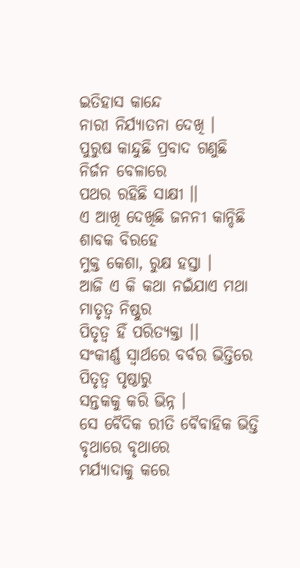ଇତିହାସ କାନ୍ଦେ
ନାରୀ ନିର୍ଯ୍ୟାତନା ଦେଖି ।
ପୁରୁଷ କାନ୍ଦୁଛି ପ୍ରବାଦ ଗଣୁଛି
ନିର୍ଜନ ବେଳାରେ
ପଥର ରହିଛି ସାକ୍ଷୀ ।।
ଏ ଆଖି ଦେଖିଛି ଜନନୀ କାନ୍ଦିଛି
ଶାବକ ବିରହେ
ମୁକ୍ତ କେଶା, ରୁକ୍ଷ ହସ୍ତା ।
ଆଜି ଏ କି କଥା ନଇଁଯାଏ ମଥା
ମାତୃତ୍ୱ ନିଷ୍ଠୁର
ପିତୃତ୍ୱ ହିଁ ପରିତ୍ୟକ୍ତା ।।
ସଂକୀର୍ଣ୍ଣ ସ୍ୱାର୍ଥରେ ବର୍ବର ଭିତ୍ତିରେ
ପିତୃତ୍ୱ ପୃଷ୍ଠାରୁ
ସନ୍ତକକୁ କରି ଭିନ୍ନ ।
ସେ ବୈଦିକ ରୀତି ବୈବାହିକ ଭିତ୍ତି
ବୃଥାରେ ବୃଥାରେ
ମର୍ଯ୍ୟାଦାକୁ କରେ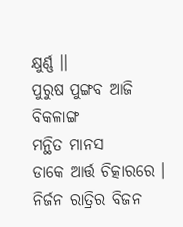କ୍ଷୁର୍ଣ୍ଣ ।।
ପୁରୁଷ ପୁଙ୍ଗବ ଆଜି ବିକଳାଙ୍ଗ
ମନ୍ଥିତ ମାନସ
ଡାକେ ଆର୍ତ୍ତ ଚିତ୍କାରରେ ।
ନିର୍ଜନ ରାତ୍ରିର ବିଜନ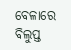ବେଳାରେ
ବିଲୁପ୍ତ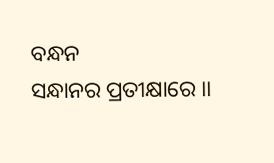ବନ୍ଧନ
ସନ୍ଧାନର ପ୍ରତୀକ୍ଷାରେ ।।